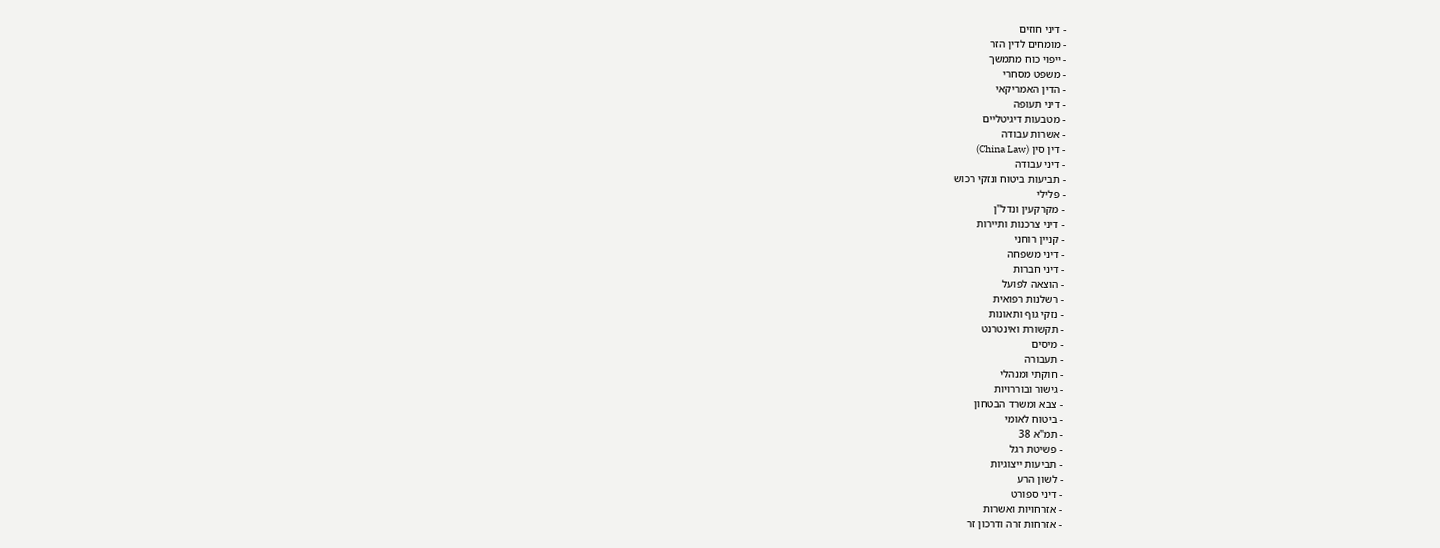- דיני חוזים
- מומחים לדין הזר
- ייפוי כוח מתמשך
- משפט מסחרי
- הדין האמריקאי
- דיני תעופה
- מטבעות דיגיטליים
- אשרות עבודה
- דין סין (China Law)
- דיני עבודה
- תביעות ביטוח ונזקי רכוש
- פלילי
- מקרקעין ונדל"ן
- דיני צרכנות ותיירות
- קניין רוחני
- דיני משפחה
- דיני חברות
- הוצאה לפועל
- רשלנות רפואית
- נזקי גוף ותאונות
- תקשורת ואינטרנט
- מיסים
- תעבורה
- חוקתי ומנהלי
- גישור ובוררויות
- צבא ומשרד הבטחון
- ביטוח לאומי
- תמ"א 38
- פשיטת רגל
- תביעות ייצוגיות
- לשון הרע
- דיני ספורט
- אזרחויות ואשרות
- אזרחות זרה ודרכון זר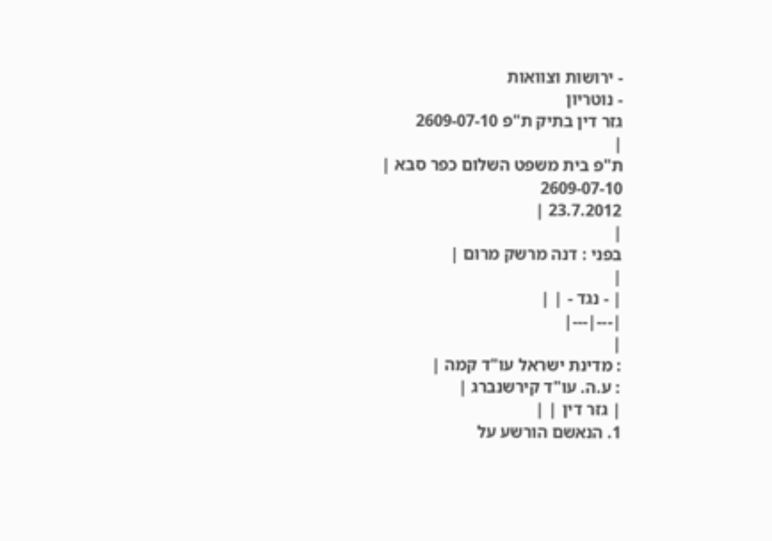- ירושות וצוואות
- נוטריון
גזר דין בתיק ת"פ 2609-07-10
|
ת"פ בית משפט השלום כפר סבא |
2609-07-10
23.7.2012 |
|
בפני : דנה מרשק מרום |
|
| - נגד - | |
|---|---|
|
: מדינת ישראל עו"ד קמה |
: ע.ה. עו"ד קירשנברג |
| גזר דין | |
1. הנאשם הורשע על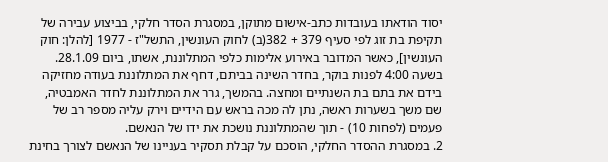יסוד הודאתו בעובדות כתב-אישום מתוקן, במסגרת הסדר חלקי, בביצוע עבירה של תקיפת בת זוג לפי סעיף 379 + 382(ב) לחוק העונשין, התשל"ז - 1977 [להלן: חוק העונשין], כאשר המדובר באירוע אלימות כלפי המתלוננת, אשתו, ביום 28.1.09. בשעה 4:00 לפנות בוקר, בחדר השינה בביתם, דחף את המתלוננת בעודה מחזיקה בידם את בתם בת השנתיים ומחצה. בהמשך, גרר את המתלוננת לחדר האמבטיה, שם משך בשערות ראשה, נתן לה מכה בראש עם הידיים וירק עליה מספר רב של פעמים (לפחות 10) - תוך שהמתלוננת נושכת את ידו של הנאשם.
2. במסגרת ההסדר החלקי, הוסכם על קבלת תסקיר בעניינו של הנאשם לצורך בחינת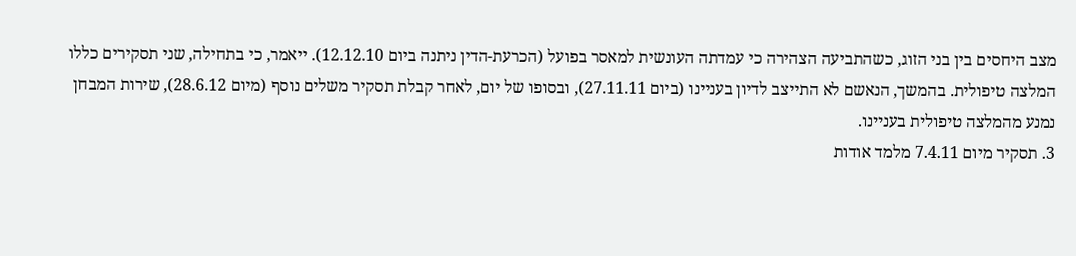מצב היחסים בין בני הזוג, כשהתביעה הצהירה כי עמדתה העונשית למאסר בפועל (הכרעת-הדין ניתנה ביום 12.12.10). ייאמר, כי בתחילה, שני תסקירים כללו המלצה טיפולית. בהמשך, הנאשם לא התייצב לדיון בעניינו (ביום 27.11.11), ובסופו של יום, לאחר קבלת תסקיר משלים נוסף (מיום 28.6.12), שירות המבחן נמנע מהמלצה טיפולית בעניינו.
3. תסקיר מיום 7.4.11 מלמד אודות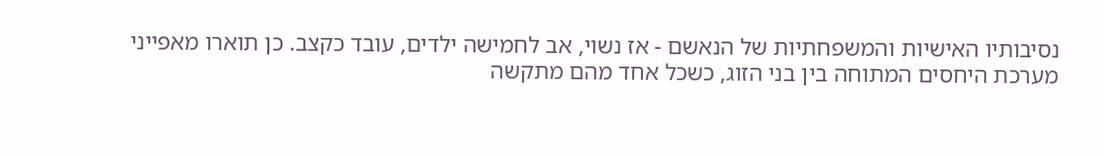נסיבותיו האישיות והמשפחתיות של הנאשם - אז נשוי, אב לחמישה ילדים, עובד כקצב. כן תוארו מאפייני מערכת היחסים המתוחה בין בני הזוג, כשכל אחד מהם מתקשה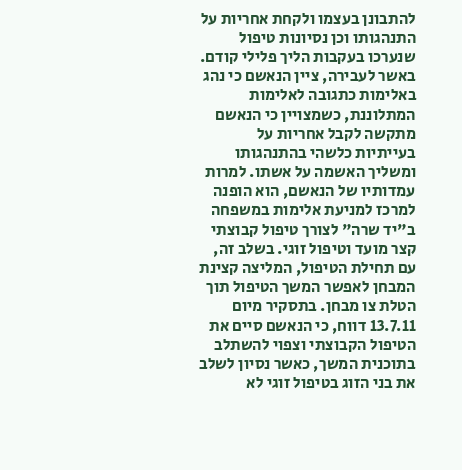להתבונן בעצמו ולקחת אחריות על התנהגותו וכן נסיונות טיפול שנערכו בעקבות הליך פלילי קודם. באשר לעבירה, ציין הנאשם כי נהג באלימות כתגובה לאלימות המתלוננת, כשמצויין כי הנאשם מתקשה לקבל אחריות על בעייתיות כלשהי בהתנהגותו ומשליך האשמה על אשתו. למרות עמדותיו של הנאשם, הוא הופנה למרכז למניעת אלימות במשפחה ב"יד שרה" לצורך טיפול קבוצתי קצר מועד וטיפול זוגי. בשלב זה, עם תחילת הטיפול, המליצה קצינת המבחן לאפשר המשך הטיפול תוך הטלת צו מבחן. בתסקיר מיום 13.7.11 דווח, כי הנאשם סיים את הטיפול הקבוצתי וצפוי להשתלב בתוכנית המשך, כאשר נסיון לשלב את בני הזוג בטיפול זוגי לא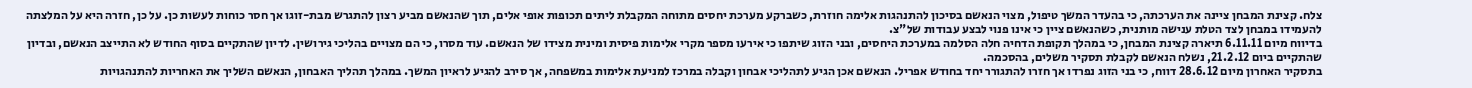צלח. קצינת המבחן ציינה את הערכתה, כי בהעדר המשך טיפול, מצוי הנאשם בסיכון להתנהגות אלימה חוזרת, כשברקע מערכת יחסים מתוחה המקבלת ליתים תכופות אופי אלים, תוך שהנאשם מביע רצון להתגרש מבת-זוגו אך חסר כוחות לעשות כן. על כן, חזרה היא על המלצתה להעמידו במבחן לצד הטלת ענישה מותנית, כשהנאשם ציין כי אינו פנוי לבצע עבודות של"צ.
בדיווח מיום 6.11.11 תיארה קצינת המבחן, כי במהלך תקופת הדחיה חלה הסלמה במערכת היחסים, ובני הזוג שיתפו כי אירעו מספר מקרי אלימות פיסית ומינית מצידו של הנאשם. עוד מסרו, כי הם מצויים בהליכי גירושין. לדיון שהתקיים בסוף החודש לא התייצב הנאשם, ובדיון שהתקיים ביום 21.2.12, נשלח הנאשם לקבלת תסקיר משלים, בהסכמה.
בתסקיר האחרון מיום 28.6.12 דווח, כי בני הזוג נפרדו אך חזרו להתגורר יחד בחודש אפריל. הנאשם אכן הגיע לתהליכי אבחון וקבלה במרכז למניעת אלימות במשפחה, אך סירב להגיע לראיון המשך. במהלך תהליך האבחון, הנאשם השליך את האחריות להתנהגויות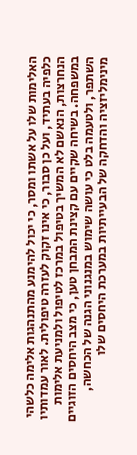האלימות שלו על אשתו ומסר, כי יכול להימנע מהתנהגות אלימה כלשהי כלפיה בעתיד, ועל כן סבור, כי אינו זקוק לעזרה טיפולית. לאור עמדותיו הנחרצות, הנאשם לא המשיך בטיפול במרכז לטיפול ולמניעת אלימות במשפחה. בשיחה שקיים עם קצינת המבחן טען, כי מצב היחסים הזוגיים השתפר, ולטעמה בלט כי עושה שימוש במנגנוני הגנה של הכחשה, מינימליזציה והדחקה של הבעייתיות במערכת היחסים שלו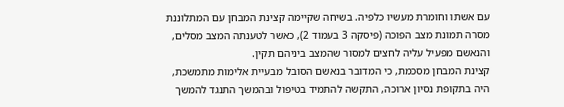עם אשתו וחומרת מעשיו כלפיה. בשיחה שקיימה קצינת המבחן עם המתלוננת מסרה תמונת מצב הפוכה (פיסקה 3 בעמוד 2), כאשר לטענתה המצב מסלים, והנאשם מפעיל עליה לחצים למסור שהמצב ביניהם תקין.
קצינת המבחן מסכמת, כי המדובר בנאשם הסובל מבעיית אלימות מתמשכת, היה בתקופת נסיון ארוכה, התקשה להתמיד בטיפול ובהמשך התנגד להמשך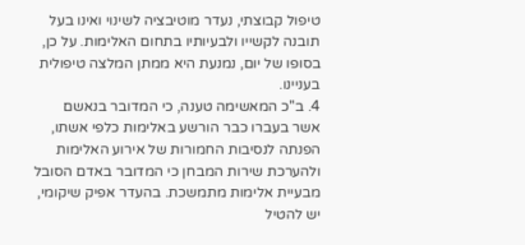טיפול קבוצתי, נעדר מוטיבציה לשינוי ואינו בעל תובנה לקשייו ולבעיותיו בתחום האלימות. על כן, בסופו של יום, נמנעת היא ממתן המלצה טיפולית בעניינו.
4. ב"כ המאשימה טענה, כי המדובר בנאשם אשר בעברו כבר הורשע באלימות כלפי אשתו, הפנתה לנסיבות החמורות של אירוע האלימות ולהערכת שירות המבחן כי המדובר באדם הסובל מבעיית אלימות מתמשכת. בהעדר אפיק שיקומי, יש להטיל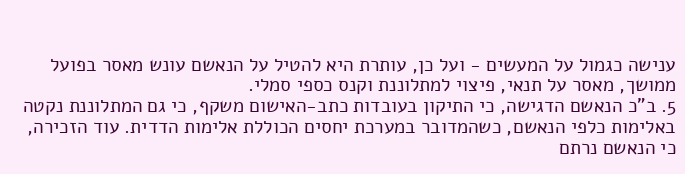ענישה כגמול על המעשים - ועל כן, עותרת היא להטיל על הנאשם עונש מאסר בפועל ממושך, מאסר על תנאי, פיצוי למתלוננת וקנס כספי סמלי.
5. ב"כ הנאשם הדגישה, כי התיקון בעובדות כתב-האישום משקף, כי גם המתלוננת נקטה באלימות כלפי הנאשם, כשהמדובר במערכת יחסים הכוללת אלימות הדדית. עוד הזכירה, כי הנאשם נרתם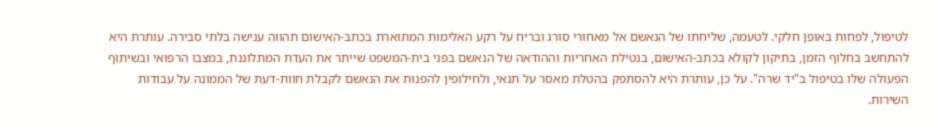לטיפול, לפחות באופן חלקי. לטעמה, שליחתו של הנאשם אל מאחורי סורג ובריח על רקע האלימות המתוארת בכתב-האישום תהווה ענישה בלתי סבירה. עותרת היא להתחשב בחלוף הזמן, בתיקון לקולא בכתב-האישום, בנטילת האחריות וההודאה של הנאשם בפני בית-המשפט שייתר את העדת המתלוננת, במצבו הרפואי ובשיתוף הפעולה שלו בטיפול ב"יד שרה". על כן, עותרת היא להסתפק בהטלת מאסר על תנאי, ולחילופין להפנות את הנאשם לקבלת חוות-דעת של הממונה על עבודות השירות.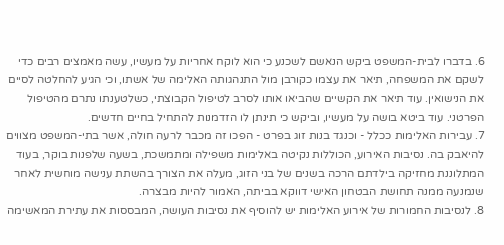6. בדברו לבית-המשפט ביקש הנאשם לשכנע כי הוא לוקח אחריות על מעשיו, עשה מאמצים רבים כדי לשקם את המשפחה, תיאר את עצמו כקורבן מול התנהגותה האלימה של אשתו, וכי הגיע להחלטה לסיים את הנישואין. עוד תיאר את הקשיים שהביאו אותו לסרב לטיפול הקבוצתי, כשלטענתו נתרם מהטיפול הפרטני. עוד ביטא בושה על מעשיו, וביקש כי תינתן לו הזדמנות להתחיל בחיים חדשים.
7. עבירות האלימות ככלל - וכנגד בנות זוג בפרט - הפכו זה מכבר לרעה חולה, אשר בתי-המשפט מצווים להיאבק בה. נסיבות האירוע, הכוללות נקיטה באלימות משפילה ומתמשכת, בשעה שלפנות בוקר, בעוד המתלוננת מחזיקה בילדתם הרכה בשנים של בני הזוג, מעלה את הצורך בהשתת ענישה מוחשית לאחר שנמנעה ממנה תחושת הבטחון האישי דווקא בביתה, האמור להיות מבצרה.
8. לנסיבות החמורות של אירוע האלימות יש להוסיף את נסיבות העושה, המבססות את עתירת המאשימה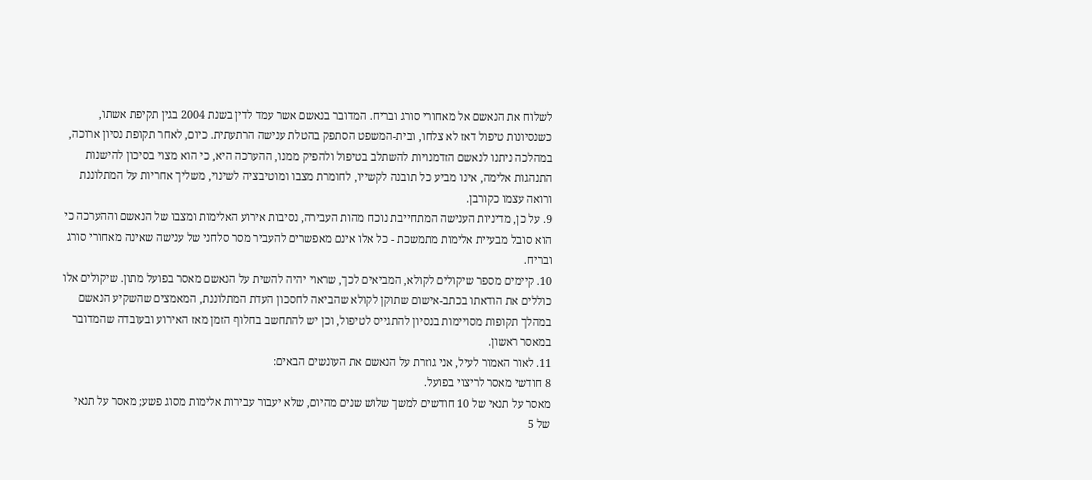לשלוח את הנאשם אל מאחורי סורג ובריח. המדובר בנאשם אשר עמד לדין בשנת 2004 בגין תקיפת אשתו, כשנסיונות טיפול דאז לא צלחו, ובית-המשפט הסתפק בהטלת ענישה הרתעתית. כיום, לאחר תקופת נסיון ארוכה, במהלכה ניתנו לנאשם הזדמנויות להשתלב בטיפול ולהפיק ממנו, ההערכה היא, כי הוא מצוי בסיכון להישנות התנהגות אלימה, אינו מביע כל תובנה לקשייו, לחומרת מצבו ומוטיבציה לשינוי, משליך אחריות על המתלוננת ורואה עצמו כקורבן.
9. על כן, מדיניות הענישה המתחייבת נוכח מהות העבירה, נסיבות אירוע האלימות ומצבו של הנאשם וההערכה כי הוא סובל מבעיית אלימות מתמשכת - כל אלו אינם מאפשרים להעביר מסר סלחני של ענישה שאינה מאחורי סורג ובריח.
10. קיימים מספר שיקולים לקולא, המביאים לכך, שראוי יהיה להשית על הנאשם מאסר בפועל מתון. שיקולים אלו כוללים את הודאתו בכתב-אישום שתוקן לקולא שהביאה לחסכון העדת המתלוננת, המאמצים שהשקיע הנאשם במהלך תקופות מסויימות בנסיון להתגייס לטיפול, וכן יש להתחשב בחלוף הזמן מאז האירוע ובעובדה שהמדובר במאסר ראשון.
11. לאור האמור לעיל, אני גוזרת על הנאשם את העונשים הבאים:
8 חודשי מאסר לריצוי בפועל.
מאסר על תנאי של 10 חודשים למשך שלוש שנים מהיום, שלא יעבור עבירות אלימות מסוג פשע; מאסר על תנאי של 5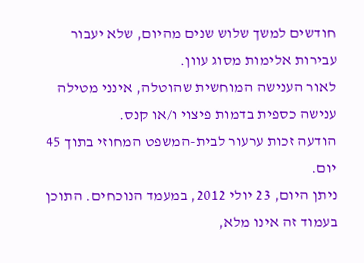חודשים למשך שלוש שנים מהיום, שלא יעבור עבירות אלימות מסוג עוון.
לאור הענישה המוחשית שהוטלה, אינני מטילה ענישה כספית בדמות פיצוי ו/או קנס.
הודעה זכות ערעור לבית-המשפט המחוזי בתוך 45 יום.
ניתן היום, 23 יולי 2012, במעמד הנוכחים. התוכן בעמוד זה אינו מלא,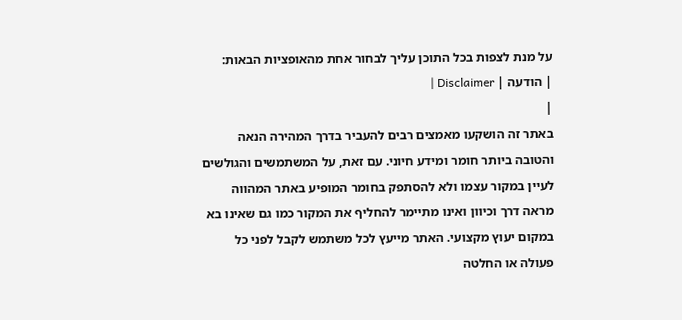על מנת לצפות בכל התוכן עליך לבחור אחת מהאופציות הבאות:
| הודעה | Disclaimer |
|
באתר זה הושקעו מאמצים רבים להעביר בדרך המהירה הנאה והטובה ביותר חומר ומידע חיוני. עם זאת, על המשתמשים והגולשים לעיין במקור עצמו ולא להסתפק בחומר המופיע באתר המהווה מראה דרך וכיוון ואינו מתיימר להחליף את המקור כמו גם שאינו בא במקום יעוץ מקצועי. האתר מייעץ לכל משתמש לקבל לפני כל פעולה או החלטה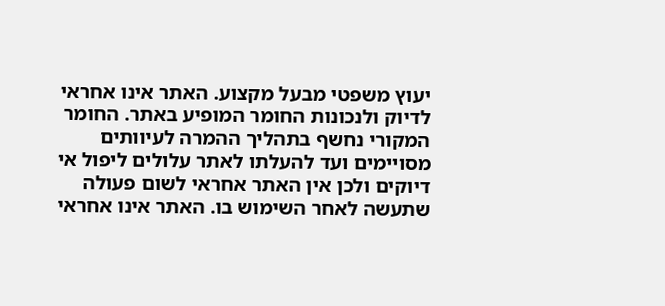יעוץ משפטי מבעל מקצוע. האתר אינו אחראי לדיוק ולנכונות החומר המופיע באתר. החומר המקורי נחשף בתהליך ההמרה לעיוותים מסויימים ועד להעלתו לאתר עלולים ליפול אי דיוקים ולכן אין האתר אחראי לשום פעולה שתעשה לאחר השימוש בו. האתר אינו אחראי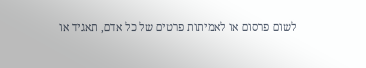לשום פרסום או לאמיתות פרטים של כל אדם, תאגיד או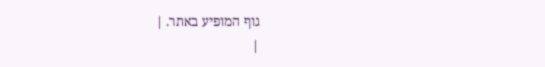גוף המופיע באתר. |
|